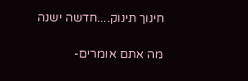חינוך תינוק....חדשה ישנה

מה אתם אומרים-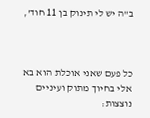ב"ה יש לי תינוק בן 11 חוד',



כל פעם שאני אוכלת הוא בא אלי בחיוך מתוק ועיניים נוצצות: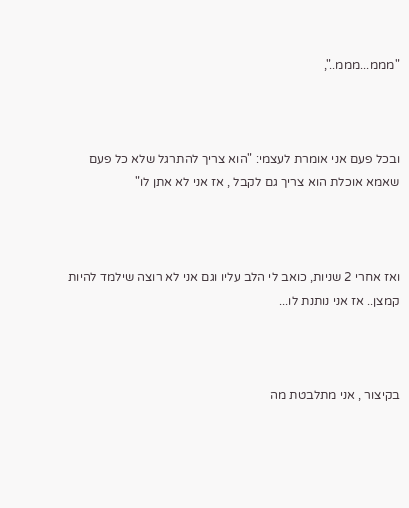"מממ...מממ..",



ובכל פעם אני אומרת לעצמי: "הוא צריך להתרגל שלא כל פעם שאמא אוכלת הוא צריך גם לקבל , אז אני לא אתן לו"



ואז אחרי 2 שניות, כואב לי הלב עליו וגם אני לא רוצה שילמד להיות קמצן.. אז אני נותנת לו...



בקיצור , אני מתלבטת מה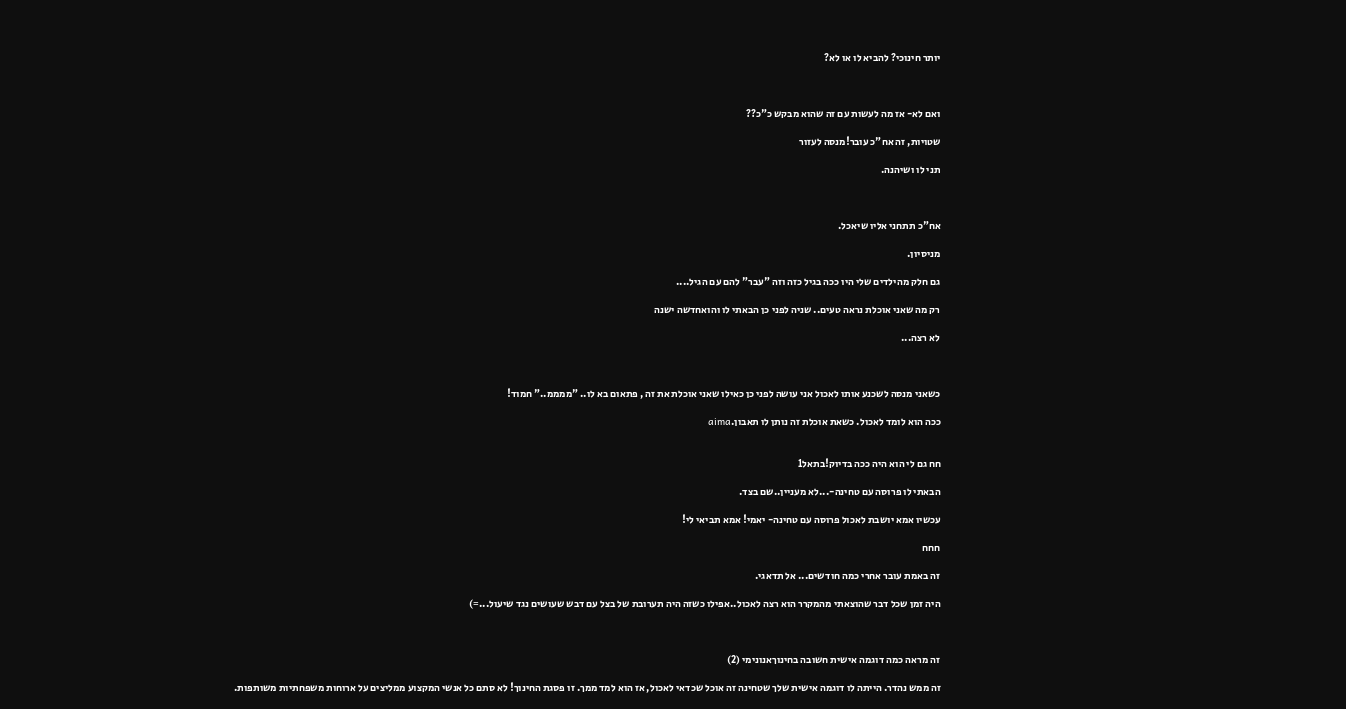יותר חינוכי? להביא לו או לא?



ואם לא- אז מה לעשות עם זה שהוא מבקש כ"כ??

שטויות, זה אח"כ עובר!מנסה לעזור

תני לו ושיהנה.



אח"כ תתחני אליו שיאכל.

מניסיון.

גם חלק מהילדים שלי היו ככה בגיל כזה וזה "עבר" להם עם הגיל....

רק מה שאני אוכלת נראה טעים.. שניה לפני כן הבאתי לו והואחדשה ישנה

לא רצה...



כשאני מנסה לשכנע אותו לאכול אני עושה לפני כן כאילו שאני אוכלת את זה , פתאום בא לו.. "ממממ.." חמוד!

ככה הוא לומד לאכול. כשאת אוכלת זה נותן לו תאבון.aima


חח גם לי הוא היה ככה בדיוק!בתאל1

הבאתי לו פרוסה עם טחינה-...לא מעניין..שם בצד.

עכשיו אמא יושבת לאכול פרוסה עם טחינה- יאמי! אמא תביאי לי!

חחח

זה באמת עובר אחרי כמה חודשים... אל תדאגי.

היה זמן שכל דבר שהוצאתי מהמקרר הוא רצה לאכול..אפילו כשזה היה תערובת של בצל עם דבש שעושים נגד שיעול...=)



זה מראה כמה דוגמה אישית חשובה בחינוךאנונימי (2)

זה ממש נהדר. הייתה לו דוגמה אישית שלך שטחינה זה אוכל שכדאי לאכול, אז הוא למד ממך. זו פסגת החינוך! לא סתם כל אנשי המקצוע ממליצים על ארוחות משפחתיות משותפות.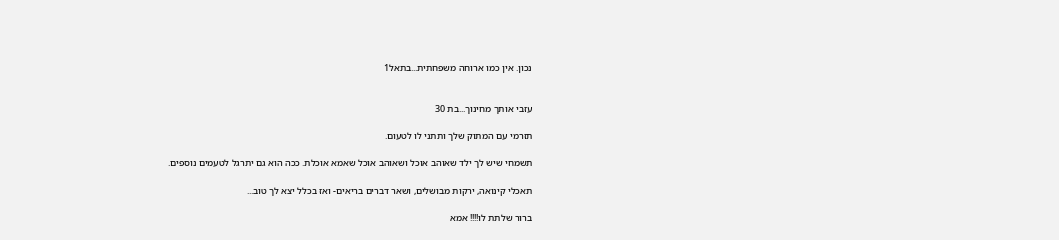נכון. אין כמו ארוחה משפחתית...בתאל1


עזבי אותך מחינוך...בת 30

תזרמי עם המתוק שלך ותתני לו לטעום.

תשמחי שיש לך ילד שאוהב אוכל ושאוהב אוכל שאמא אוכלת. ככה הוא גם יתרגל לטעמים נוספים.

תאכלי קינואה, ירקות מבושלים, ושאר דברים בריאים- ואז בכלל יצא לך טוב...

ברור שלתת לו!!!! אמא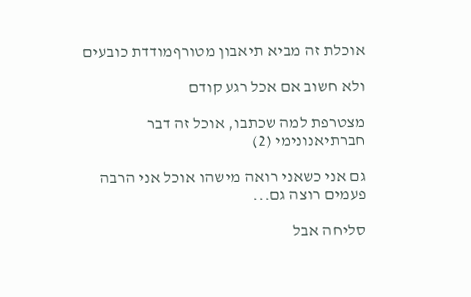אוכלת זה מביא תיאבון מטורףמודדת כובעים

ולא חשוב אם אכל רגע קודם

מצטרפת למה שכתבו, אוכל זה דבר חברתיאנונימי (2)

גם אני כשאני רואה מישהו אוכל אני הרבה פעמים רוצה גם...

סליחה אבל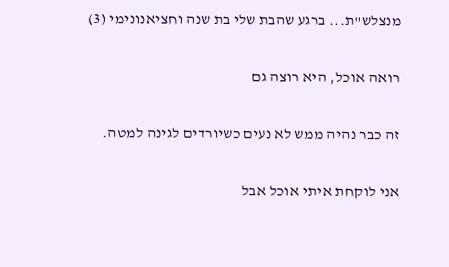מנצלש"ת... ברגע שהבת שלי בת שנה וחציאנונימי (3)

רואה אוכל, היא רוצה גם

זה כבר נהיה ממש לא נעים כשיורדים לגינה למטה.

אני לוקחת איתי אוכל אבל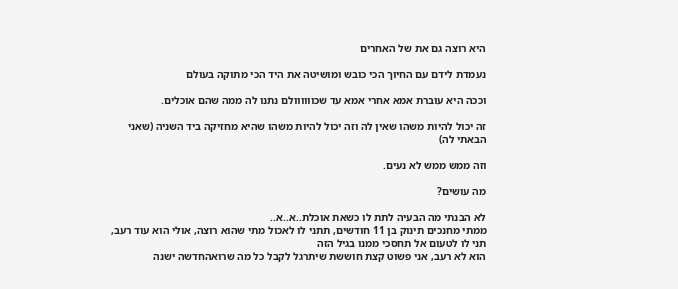היא רוצה גם את של האחרים

נעמדת לידם עם החיוך הכי כובש ומושיטה את היד הכי מתוקה בעולם

וככה היא עוברת אמא אחרי אמא עד שכוווווולם נתנו לה ממה שהם אוכלים.

זה יכול להיות משהו שאין לה וזה יכול להיות משהו שהיא מחזיקה ביד השניה (שאני הבאתי לה)

וזה ממש ממש לא נעים.

מה עושים?

לא הבנתי מה הבעיה לתת לו כשאת אוכלת..א..א..
ממתי מחנכים תינוק בן 11 חודשים, תתני לו לאכול מתי שהוא רוצה, אולי הוא עוד רעב, תני לו לטעום אל תחסכי ממנו בגיל הזה
הוא לא רעב, אני פשוט קצת חוששת שיתרגל לקבל כל מה שרואהחדשה ישנה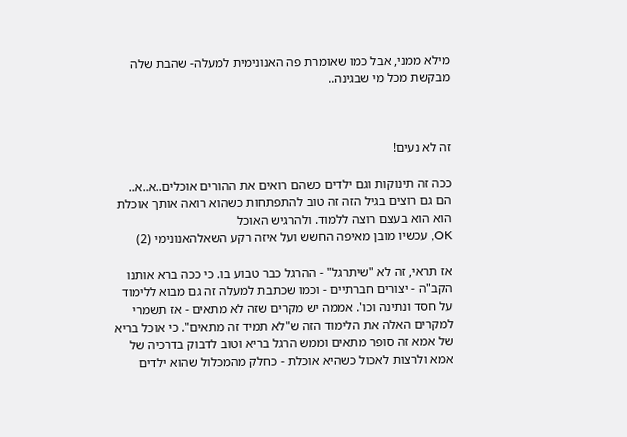מילא ממני, אבל כמו שאומרת פה האנונימית למעלה- שהבת שלה מבקשת מכל מי שבגינה..



זה לא נעים!

ככה זה תינוקות וגם ילדים כשהם רואים את ההורים אוכלים..א..א..
הם גם רוצים בגיל הזה זה טוב להתפתחות כשהוא רואה אותך אוכלת הוא הוא בעצם רוצה ללמוד. ולהרגיש האוכל
OK, עכשיו מובן מאיפה החשש ועל איזה רקע השאלהאנונימי (2)

אז תראי, זה לא "שיתרגל" - ההרגל כבר טבוע בו. כי ככה ברא אותנו הקב"ה - יצורים חברתיים - וכמו שכתבת למעלה זה גם מבוא ללימוד על חסד ונתינה וכו'. אממה יש מקרים שזה לא מתאים - אז תשמרי למקרים האלה את הלימוד הזה ש"לא תמיד זה מתאים". כי אוכל בריא של אמא זה סופר מתאים וממש הרגל בריא וטוב לדבוק בדרכיה של אמא ולרצות לאכול כשהיא אוכלת - כחלק מהמכלול שהוא ילדים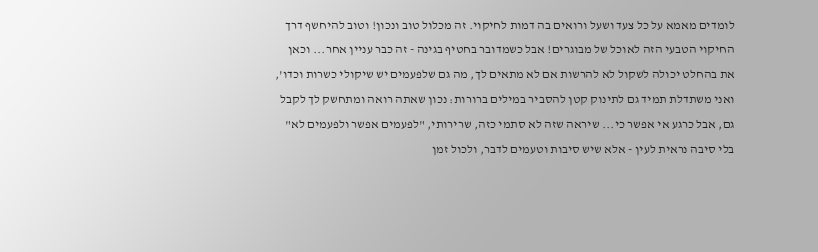לומדים מאמא על כל צעד ושעל ורואים בה דמות לחיקוי. זה מכלול טוב ונכון! וטוב להיחשף דרך החיקוי הטבעי הזה לאוכל של מבוגרים! אבל כשמדובר בחטיף בגינה - זה כבר עניין אחר... וכאן את בהחלט יכולה לשקול לא להרשות אם לא מתאים לך, מה גם שלפעמים יש שיקולי כשרות וכדו', ואני משתדלת תמיד גם לתינוק קטן להסביר במילים ברורות: נכון שאתה רואה ומתחשק לך לקבל גם, אבל כרגע אי אפשר כי... שיראה שזה לא סתמי כזה, שרירותי, "לפעמים אפשר ולפעמים לא" בלי סיבה נראית לעין - אלא שיש סיבות וטעמים לדבר, ולכול זמן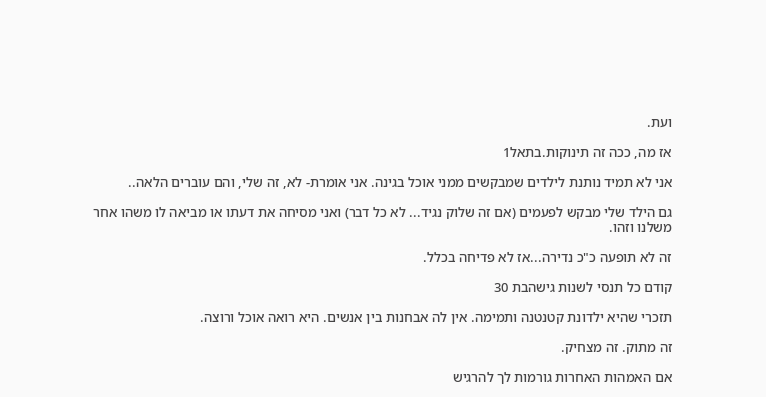ועת.

אז מה, ככה זה תינוקות.בתאל1

אני לא תמיד נותנת לילדים שמבקשים ממני אוכל בגינה. אני אומרת- לא, זה שלי, והם עוברים הלאה..

גם הילד שלי מבקש לפעמים (אם זה שלוק נגיד... לא כל דבר) ואני מסיחה את דעתו או מביאה לו משהו אחר משלנו וזהו.

זה לא תופעה כ"כ נדירה...אז לא פדיחה בכלל.

קודם כל תנסי לשנות גישהבת 30

תזכרי שהיא ילדונת קטנטנה ותמימה. אין לה אבחנות בין אנשים. היא רואה אוכל ורוצה.

זה מתוק. זה מצחיק.

אם האמהות האחרות גורמות לך להרגיש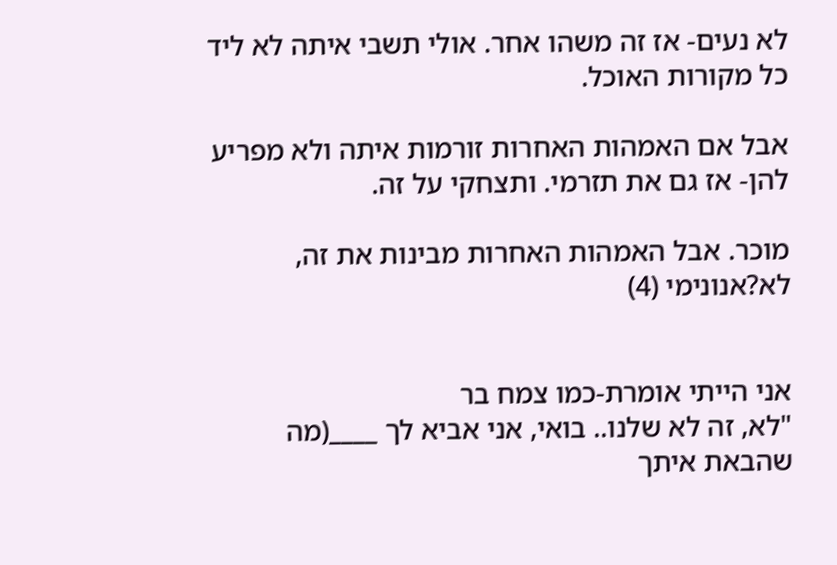לא נעים- אז זה משהו אחר. אולי תשבי איתה לא ליד כל מקורות האוכל.

אבל אם האמהות האחרות זורמות איתה ולא מפריע להן- אז גם את תזרמי. ותצחקי על זה.

מוכר. אבל האמהות האחרות מבינות את זה, לא?אנונימי (4)


אני הייתי אומרת-כמו צמח בר
"לא, זה לא שלנו.. בואי, אני אביא לך ____(מה שהבאת איתך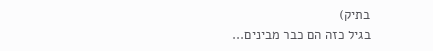בתיק)
בגיל כזה הם כבר מבינים...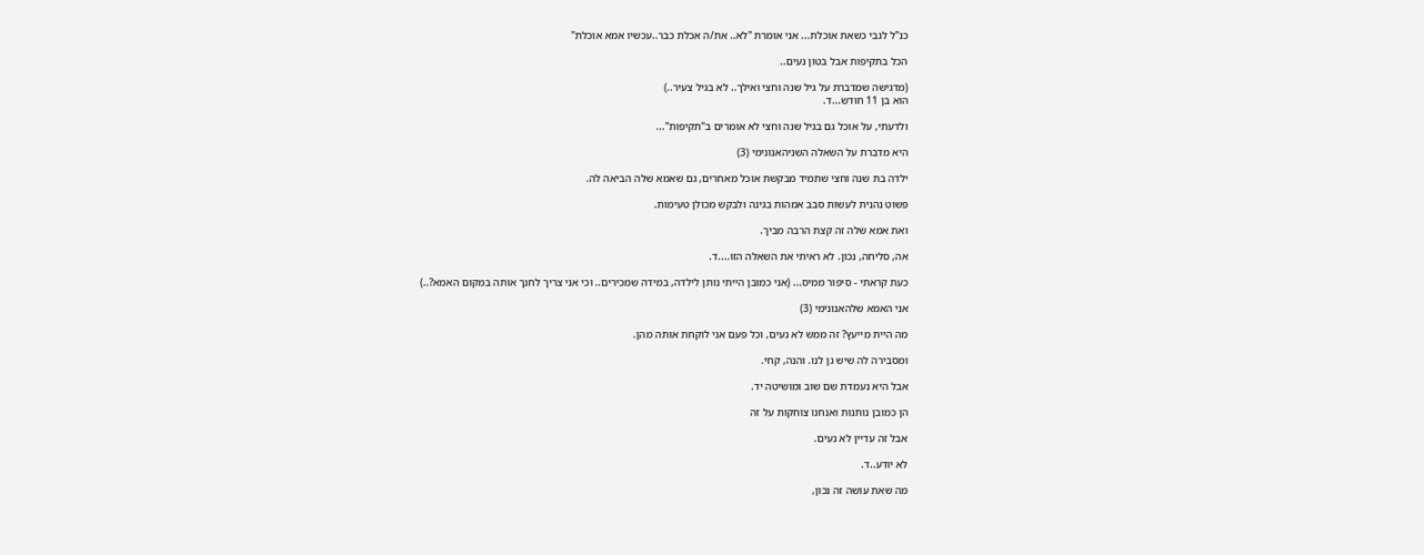כנ"ל לגבי כשאת אוכלת... אני אומרת "לא.. את/ה אכלת כבר..עכשיו אמא אוכלת"

הכל בתקיפות אבל בטון נעים..

(מדגישה שמדברת על גיל שנה וחצי ואילך.. לא בגיל צעיר..)
הוא בן 11 חודש...ד.

ולדעתי, על אוכל גם בגיל שנה וחצי לא אומרים ב"תקיפות"...

היא מדברת על השאלה השניהאנונימי (3)

ילדה בת שנה וחצי שתמיד מבקשת אוכל מאחרים, גם שאמא שלה הביאה לה.

פשוט נהנית לעשות סבב אמהות בגינה ולבקש מכולן טעימות.

ואת אמא שלה זה קצת הרבה מביך.

אה, סליחה, נכון. לא ראיתי את השאלה הזו....ד.

כעת קראתי - סיפור ממיס... (אני כמובן הייתי נותן לילדה, במידה שמכירים.. וכי אני צריך לחנך אותה במקום האמא?..)

אני האמא שלהאנונימי (3)

מה היית מייעץ? זה ממש לא נעים, וכל פעם אני לוקחת אותה מהן.

ומסבירה לה שיש גן לנו. והנה, קחי.

אבל היא נעמדת שם שוב ומושיטה יד.

הן כמובן נותנות ואנחנו צוחקות על זה

אבל זה עדיין לא נעים.

לא יודע..ד.

מה שאת עושה זה נכון,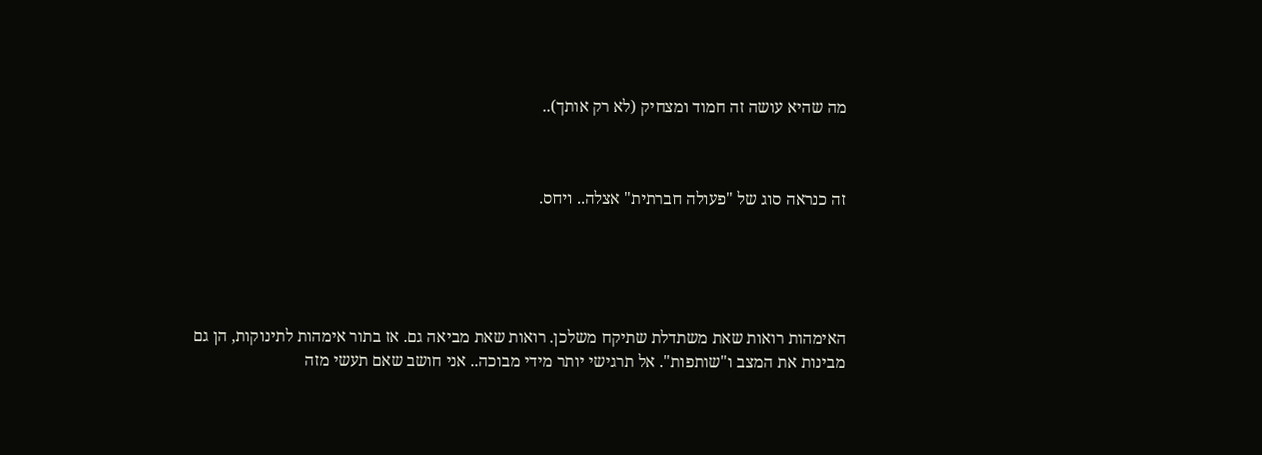מה שהיא עושה זה חמוד ומצחיק (לא רק אותך)..



זה כנראה סוג של "פעולה חברתית" אצלה.. ויחס.





האימהות רואות שאת משתדלת שתיקח משלכן. רואות שאת מביאה גם. אז בתור אימהות לתינוקות, הן גם מבינות את המצב ו"שותפות". אל תרגישי יותר מידי מבוכה.. אני חושב שאם תעשי מזה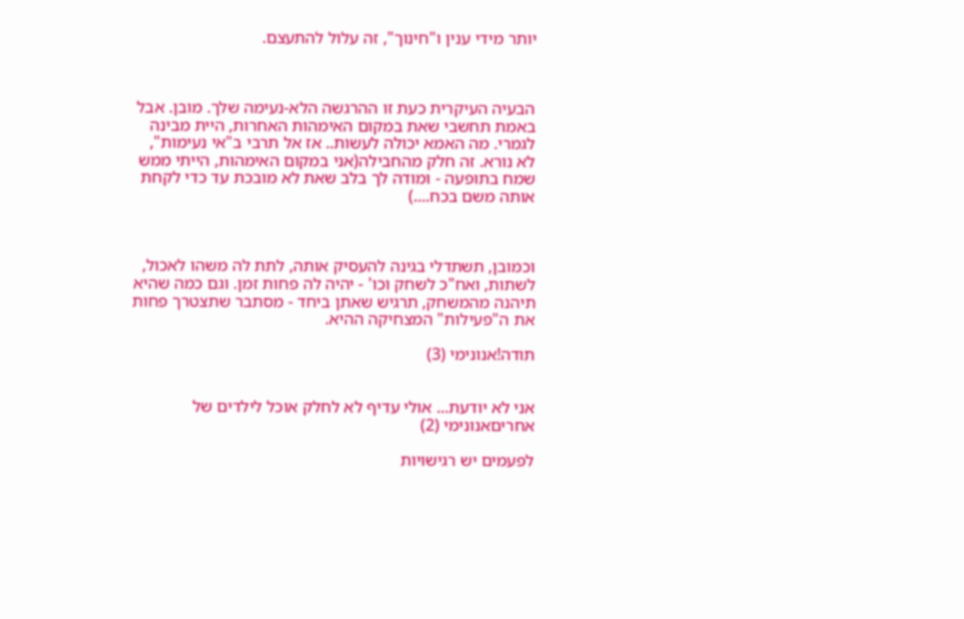יותר מידי ענין ו"חינוך", זה עלול להתעצם.



הבעיה העיקרית כעת זו ההרגשה הלא-נעימה שלך. מובן. אבל באמת תחשבי שאת במקום האימהות האחרות, היית מבינה לגמרי. מה האמא יכולה לעשות.. אז אל תרבי ב"אי נעימות", לא נורא. זה חלק מהחבילה(אני במקום האימהות, הייתי ממש שמח בתופעה - ומודה לך בלב שאת לא מובכת עד כדי לקחת אותה משם בכח....)



וכמובן, תשתדלי בגינה להעסיק אותה, לתת לה משהו לאכול, לשתות, ואח"כ לשחק וכו' - יהיה לה פחות זמן. וגם כמה שהיא תיהנה מהמשחק, תרגיש שאתן ביחד - מסתבר שתצטרך פחות את ה"פעילות" המצחיקה ההיא.

תודה!אנונימי (3)


אני לא יודעת... אולי עדיף לא לחלק אוכל לילדים של אחריםאנונימי (2)

לפעמים יש רגישויות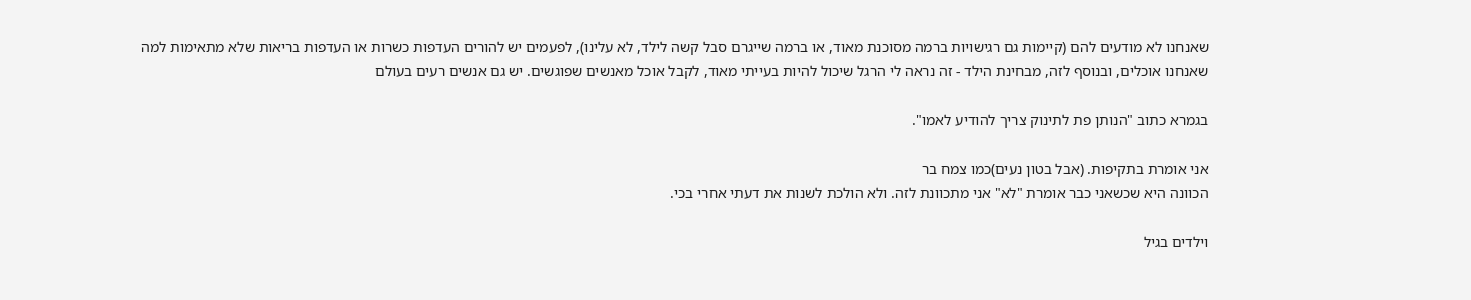שאנחנו לא מודעים להם (קיימות גם רגישויות ברמה מסוכנת מאוד, או ברמה שייגרם סבל קשה לילד, לא עלינו), לפעמים יש להורים העדפות כשרות או העדפות בריאות שלא מתאימות למה שאנחנו אוכלים, ובנוסף לזה, מבחינת הילד - זה נראה לי הרגל שיכול להיות בעייתי מאוד, לקבל אוכל מאנשים שפוגשים. יש גם אנשים רעים בעולם

בגמרא כתוב "הנותן פת לתינוק צריך להודיע לאמו".

אני אומרת בתקיפות. (אבל בטון נעים)כמו צמח בר
הכוונה היא שכשאני כבר אומרת "לא" אני מתכוונת לזה. ולא הולכת לשנות את דעתי אחרי בכי.

וילדים בגיל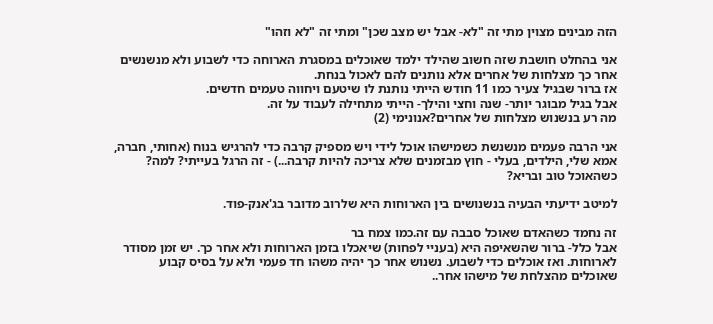הזה מבינים מצוין מתי זה "לא- אבל יש מצב שכן" ומתי זה "לא וזהו"

אני בהחלט חושבת שזה חשוב שהילד ילמד שאוכלים במסגרת הארוחה כדי לשבוע ולא מנשנשים אחר כך מצלחות של אחרים אלא נותנים להם לאכול בנחת.
אז ברור שבגיל צעיר כמו 11 חודש הייתי נותנת לו שיטעם ויחווה טעמים חדשים.
אבל בגיל מבוגר יותר- שנה וחצי והילך- הייתי מתחילה לעבוד על זה.
מה רע בנשנוש מצלחות של אחרים?אנונימי (2)

אני הרבה פעמים מנשנשת כשמישהו אוכל לידי ויש מספיק קרבה כדי להרגיש בנוח (אחותי, חברה, אמא שלי, הילדים, בעלי - חוץ מבזמנים שלא צריכה להיות קרבה...) - זה הרגל בעייתי? למה? כשהאוכל טוב ובריא?

למיטב ידיעתי הבעיה בנשנושים בין הארוחות היא שלרוב מדובר בג'אנק-פוד.

זה נחמד כשהאדם שאוכל סבבה עם זה.כמו צמח בר
אבל כלל- ברור שהשאיפה היא (בעניי לפחות) שיאכלו בזמן הארוחות ולא אחר כך. יש זמן מסודר לארוחות. ואז אוכלים כדי לשבוע. נשנוש אחר כך יהיה משהו חד פעמי ולא על בסיס קבוע שאוכלים מהצלחת של מישהו אחר..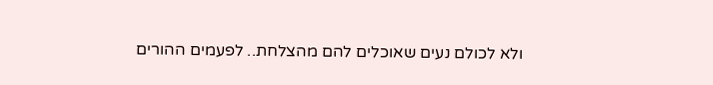ולא לכולם נעים שאוכלים להם מהצלחת.. לפעמים ההורים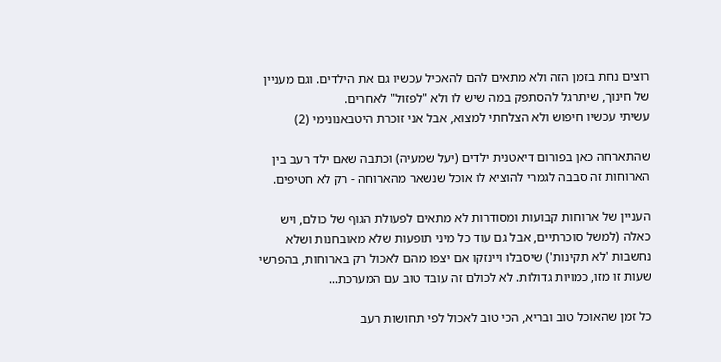רוצים נחת בזמן הזה ולא מתאים להם להאכיל עכשיו גם את הילדים. וגם מעניין של חינוך, שיתרגל להסתפק במה שיש לו ולא "לפזול" לאחרים.
עשיתי עכשיו חיפוש ולא הצלחתי למצוא, אבל אני זוכרת היטבאנונימי (2)

שהתארחה כאן בפורום דיאטנית ילדים (יעל שמעיה) וכתבה שאם ילד רעב בין הארוחות זה סבבה לגמרי להוציא לו אוכל שנשאר מהארוחה - רק לא חטיפים.

העניין של ארוחות קבועות ומסודרות לא מתאים לפעולת הגוף של כולם, ויש כאלה (למשל סוכרתיים, אבל גם עוד כל מיני תופעות שלא מאובחנות ושלא נחשבות 'לא תקינות') שיסבלו ויינזקו אם יצפו מהם לאכול רק בארוחות, בהפרשי שעות זו מזו, כמויות גדולות. לא לכולם זה עובד טוב עם המערכת...

כל זמן שהאוכל טוב ובריא, הכי טוב לאכול לפי תחושות רעב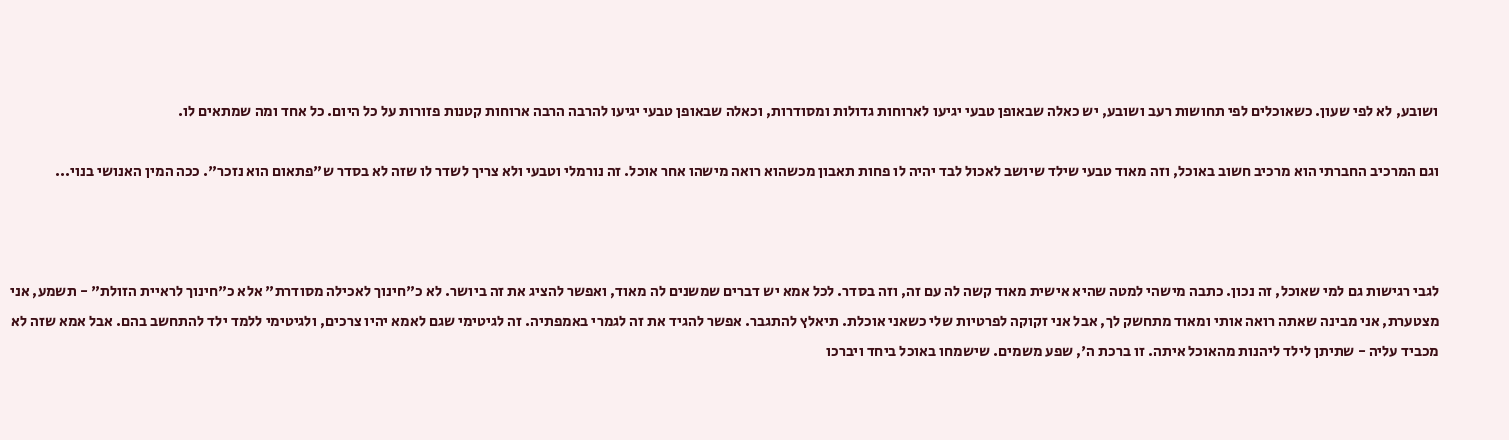ושובע, לא לפי שעון. כשאוכלים לפי תחושות רעב ושובע, יש כאלה שבאופן טבעי יגיעו לארוחות גדולות ומסודרות, וכאלה שבאופן טבעי יגיעו להרבה הרבה ארוחות קטנות פזורות על כל היום. כל אחד ומה שמתאים לו.

וגם המרכיב החברתי הוא מרכיב חשוב באוכל, וזה מאוד טבעי שילד שיושב לאכול לבד יהיה לו פחות תאבון מכשהוא רואה מישהו אחר אוכל. זה נורמלי וטבעי ולא צריך לשדר לו שזה לא בסדר ש"פתאום הוא נזכר". ככה המין האנושי בנוי...



לגבי רגישות גם למי שאוכל, זה נכון. כתבה מישהי למטה שהיא אישית מאוד קשה לה עם זה, וזה בסדר. לכל אמא יש דברים שמשנים לה מאוד, ואפשר להציג את זה ביושר. לא כ"חינוך לאכילה מסודרת" אלא כ"חינוך לראיית הזולת" - תשמע, אני מצטערת, אני מבינה שאתה רואה אותי ומאוד מתחשק לך, אבל אני זקוקה לפרטיות שלי כשאני אוכלת. תיאלץ להתגבר. אפשר להגיד את זה לגמרי באמפתיה. זה לגיטימי שגם לאמא יהיו צרכים, ולגיטימי ללמד ילד להתחשב בהם. אבל אמא שזה לא מכביד עליה - שתיתן לילד ליהנות מהאוכל איתה. זו ברכת ה', שפע משמים. שישמחו באוכל ביחד ויברכו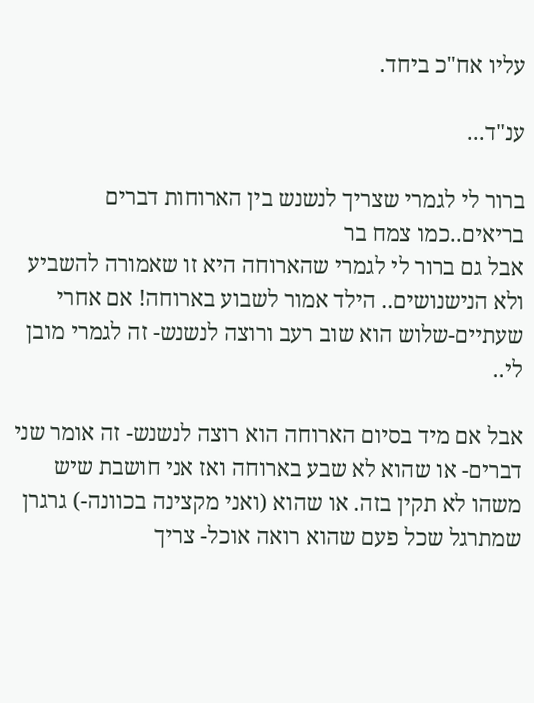עליו אח"כ ביחד.

ענ"ד...

ברור לי לגמרי שצריך לנשנש בין הארוחות דברים בריאים..כמו צמח בר
אבל גם ברור לי לגמרי שהארוחה היא זו שאמורה להשביע ולא הנישנושים.. הילד אמור לשבוע בארוחה! אם אחרי שעתיים-שלוש הוא שוב רעב ורוצה לנשנש- זה לגמרי מובן לי..

אבל אם מיד בסיום הארוחה הוא רוצה לנשנש- זה אומר שני דברים- או שהוא לא שבע בארוחה ואז אני חושבת שיש משהו לא תקין בזה. או שהוא (ואני מקצינה בכוונה-) גרגרן שמתרגל שכל פעם שהוא רואה אוכל- צריך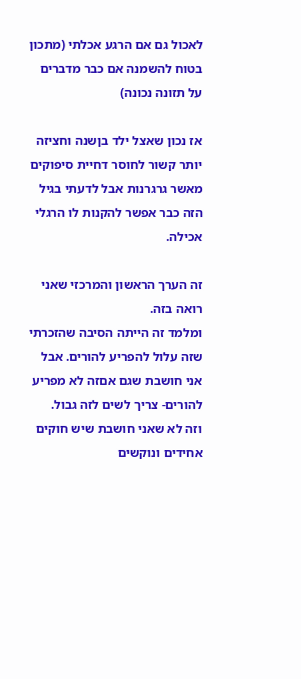לאכול גם אם הרגע אכלתי (מתכון בטוח להשמנה אם כבר מדברים על תזונה נכונה)

אז נכון שאצל ילד בןשנה וחציזה יותר קשור לחוסר דחיית סיפוקים מאשר גרגרנות אבל לדעתי בגיל הזה כבר אפשר להקנות לו הרגלי אכילה.

זה הערך הראשון והמרכזי שאני רואה בזה.
ומלמד זה הייתה הסיבה שהזכרתי שזה עלול להפריע להורים. אבל אני חושבת שגם אםזה לא מפריע להורים- צריך לשים לזה גבול.
וזה לא שאני חושבת שיש חוקים אחידים ונוקשים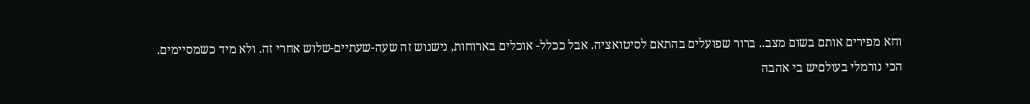וחא מפירים אותם בשום מצב.. ברור שפועלים בהתאם לסיטואציה. אבל ככלל- אוכלים בארוחות, נישנוש זה שעה-שעתיים-שלוש אחרי זה. ולא מיד כשמסיימים.
הכי נורמלי בעולםיש בי אהבה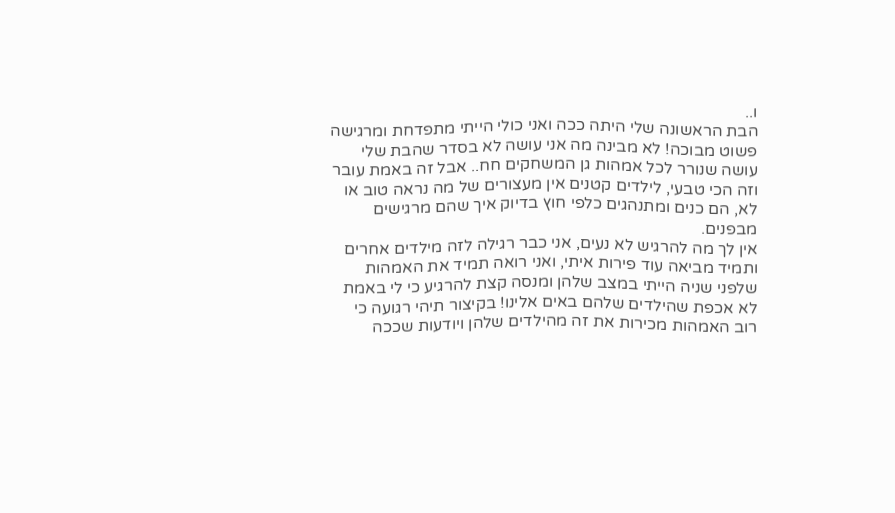ו..
הבת הראשונה שלי היתה ככה ואני כולי הייתי מתפדחת ומרגישה פשוט מבוכה! לא מבינה מה אני עושה לא בסדר שהבת שלי עושה שנורר לכל אמהות גן המשחקים חח.. אבל זה באמת עובר וזה הכי טבעי, לילדים קטנים אין מעצורים של מה נראה טוב או לא, הם כנים ומתנהגים כלפי חוץ בדיוק איך שהם מרגישים מבפנים.
אין לך מה להרגיש לא נעים, אני כבר רגילה לזה מילדים אחרים ותמיד מביאה עוד פירות איתי, ואני רואה תמיד את האמהות שלפני שניה הייתי במצב שלהן ומנסה קצת להרגיע כי לי באמת לא אכפת שהילדים שלהם באים אלינו! בקיצור תיהי רגועה כי רוב האמהות מכירות את זה מהילדים שלהן ויודעות שככה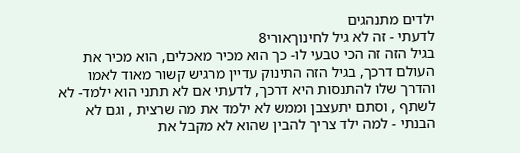ילדים מתנהגים
לדעתי - זה לא גיל לחינוךאורי8
בגיל הזה זה הכי טבעי לו- כך הוא מכיר מאכלים, הוא מכיר את העולם דרכך, בגיל הזה התינוק עדיין מרגיש קשור מאוד לאמו והדרך שלו להתנסות היא דרכך, לדעתי אם לא תתני הוא ילמד- לא לשתף , וסתם יתעצבן וממש לא ילמד את מה שרצית , וגם לא הבנתי - למה ילד צריך להבין שהוא לא מקבל את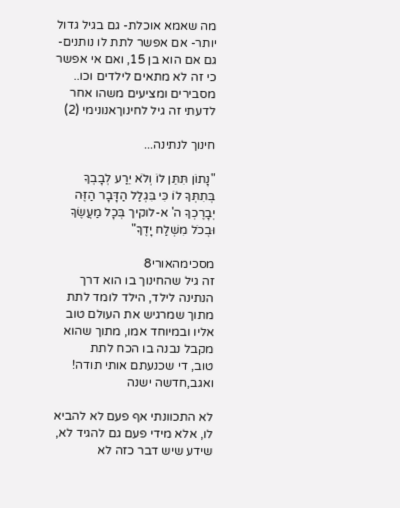מה שאמא אוכלת- גם בגיל גדול יותר- אם אפשר לתת לו נותנים- גם אם הוא בן 15, ואם אי אפשר כי זה לא מתאים לילדים וכו.. מסבירים ומציעים משהו אחר
לדעתי זה גיל לחינוךאנונימי (2)

חינוך לנתינה...

"נָתוֹן תִּתֵּן לוֹ וְלֹא יֵרַע לְבָבְךָ בְּתִתְּךָ לוֹ כִּי בִּגְלַל הַדָּבָר הַזֶּה יְבָרֶכְךָ ה' א-לוקיך בְּכָל מַעֲשֶׂךָ וּבְכֹל מִשְׁלַח יָדֶךָ"

מסכימהאורי8
זה גיל שהחינוך בו הוא דרך הנתינה לילד, הילד לומד לתת מתוך שמרגיש את העולם טוב אליו ובמיוחד אמו, מתוך שהוא מקבל נבנה בו הכח לתת
טוב, די שכנעתם אותי תודה! ואגב,חדשה ישנה

לא התכוונתי אף פעם לא להביא לו, אלא מידי פעם גם להגיד לא, שידע שיש דבר כזה לא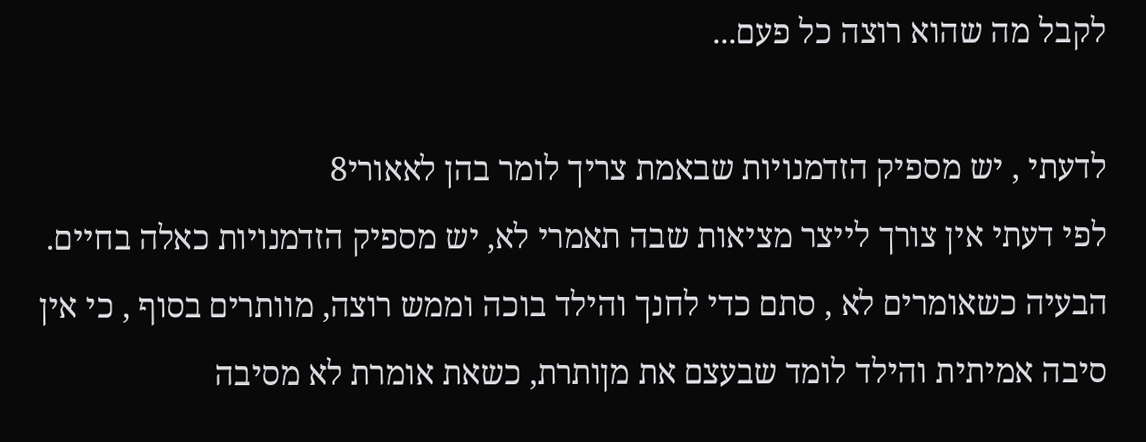לקבל מה שהוא רוצה כל פעם...

לדעתי , יש מספיק הזדמנויות שבאמת צריך לומר בהן לאאורי8
לפי דעתי אין צורך לייצר מציאות שבה תאמרי לא, יש מספיק הזדמנויות כאלה בחיים. הבעיה כשאומרים לא , סתם כדי לחנך והילד בוכה וממש רוצה, מוותרים בסוף , כי אין סיבה אמיתית והילד לומד שבעצם את מןותרת, כשאת אומרת לא מסיבה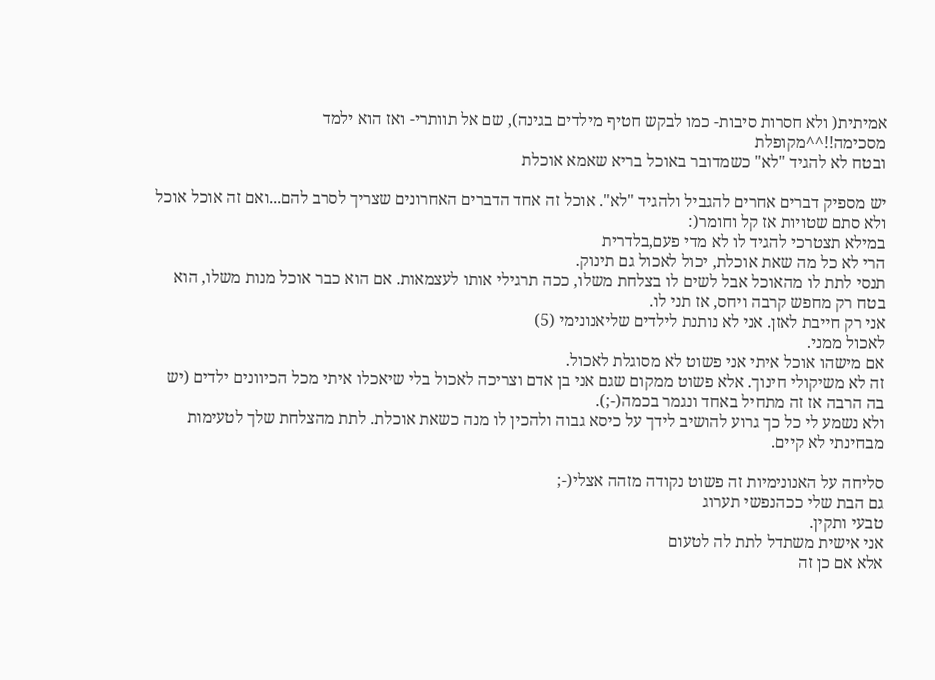אמיתית( ולא חסרות סיבות- כמו לבקש חטיף מילדים בגינה), שם אל תוותרי- ואז הוא ילמד
מסכימה!!^^מקופלת
ובטח לא להגיד "לא" כשמדובר באוכל בריא שאמא אוכלת

יש מספיק דברים אחרים להגביל ולהגיד "לא". אוכל זה אחד הדברים האחרונים שצריך לסרב להם...ואם זה אוכל אוכל ולא סתם שטויות אז קל וחומר(:
במילא תצטרכי להגיד לו לא מדי פעם,בלדרית
הרי לא כל מה שאת אוכלת, יכול לאכול גם תינוק.
תנסי לתת לו מהאוכל אבל לשים לו בצלחת משלו, ככה תרגילי אותו לעצמאות. אם הוא כבר אוכל מנות משלו, הוא בטח רק מחפש קרבה ויחס, אז תני לו.
אני רק חייבת לאזן. אני לא נותנת לילדים שליאנונימי (5)
לאכול ממני.
אם מישהו אוכל איתי אני פשוט לא מסוגלת לאכול.
זה לא משיקולי חינוך. אלא פשוט ממקום שגם אני בן אדם וצריכה לאכול בלי שיאכלו איתי מכל הכיוונים ילדים (יש בה הרבה אז זה מתחיל באחד ונגמר בכמה(-;).
ולא נשמע לי כל כך גרוע להושיב לידך על כיסא גבוה ולהכין לו מנה כשאת אוכלת. לתת מהצלחת שלך לטעימות מבחינתי לא קיים.

סליחה על האנונימיות זה פשוט נקודה מזהה אצלי(-;
גם הבת שלי ככהנפשי תערוג
טבעי ותקין.
אני אישית משתדל לתת לה לטעום
אלא אם כן זה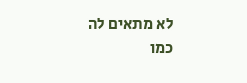לא מתאים לה
כמו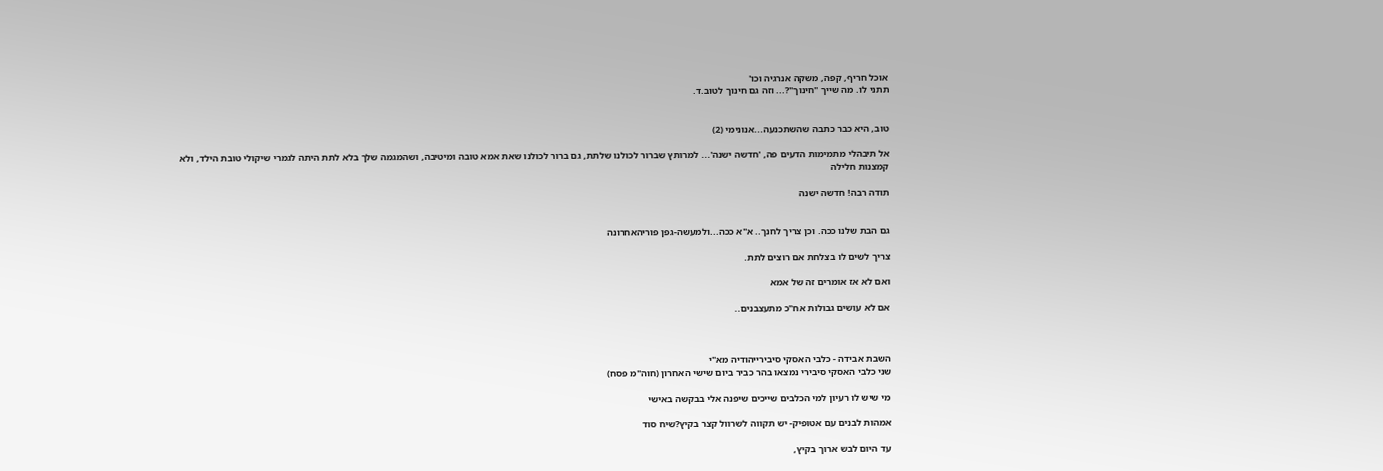אוכל חריף, קפה, משקה אנרגיה וכו'
תתני לו. מה שייך "חינוך"?... וזה גם חינוך לטוב.ד.


טוב, היא כבר כתבה שהשתכנעה...אנונימי (2)

אל תיבהלי מתמימות הדעים פה, 'חדשה ישנה'... למרותץ שברור לכולנו שלתת, גם ברור לכולנו שאת אמא טובה ומיטיבה, ושהמגמה שלך בלא לתת היתה לגמרי שיקולי טובת הילד, ולא קמצנות חלילה

תודה רבה! חדשה ישנה


גם הבת שלנו ככה. וכן צריך לחנך.. א"א ככה...ולמעשה-גפן פוריהאחרונה

צריך לשים לו בצלחת אם רוצים לתת.

ואם לא אז אומרים זה של אמא

אם לא עושים גבולות אח"כ מתעצבנים..



השבת אבידה - כלבי האסקי סיבירייהודיה מא"י
שני כלבי האסקי סיבירי נמצאו בהר כביר ביום שישי האחרון (חוה"מ פסח)

מי שיש לו רעיון למי הכלבים שייכים שיפנה אלי בבקשה באישי

אמהות לבנים עם אטופיק- יש תקווה לשרוול קצר בקיץ?שיח סוד

עד היום לבש ארוך בקיץ,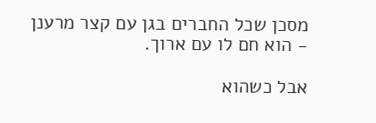מסכן שכל החברים בגן עם קצר מרענן - הוא חם לו עם ארוך.

אבל כשהוא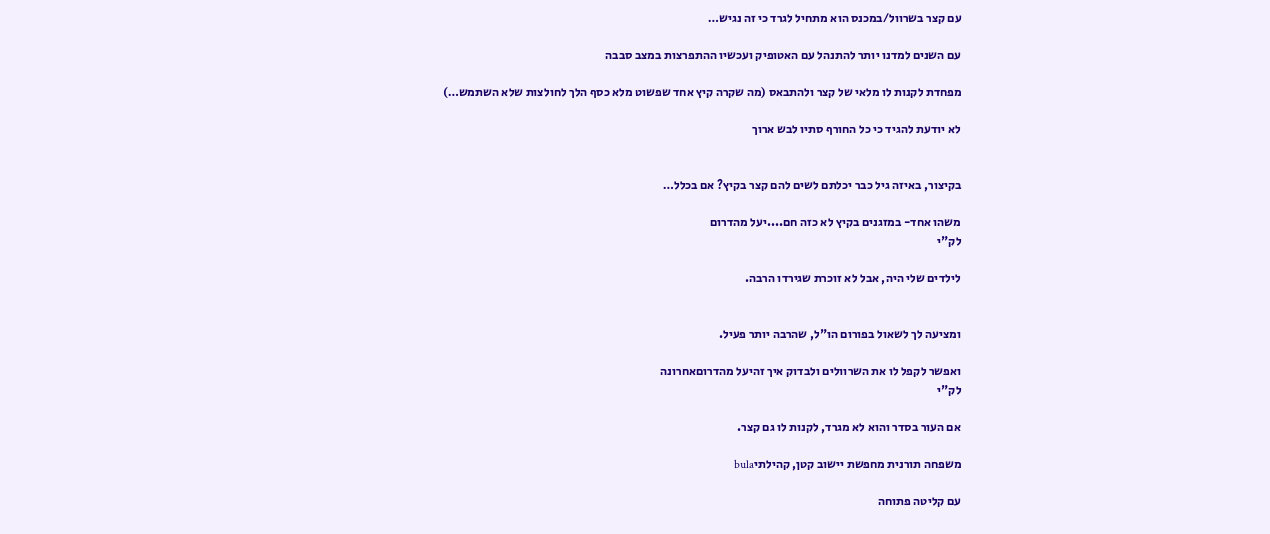עם קצר בשרוול/במכנס הוא מתחיל לגרד כי זה נגיש…

עם השנים למדנו יותר להתנהל עם האטופיק ועכשיו ההתפרצות במצב סבבה

מפחדת לקנות לו מלאי של קצר ולהתבאס (מה שקרה קיץ אחד שפשוט מלא כסף הלך לחולצות שלא השתמש…)

לא יודעת להגיד כי כל החורף סתיו לבש ארוך


בקיצור, באיזה גיל כבר יכלתם לשים להם קצר בקיץ? אם בכלל…

משהו אחד- במזגנים בקיץ לא כזה חם....יעל מהדרום
לק"י

לילדים שלי היה, אבל לא זוכרת שגירדו הרבה.


ומציעה לך לשאול בפורום הו"ל, שהרבה יותר פעיל.

ואפשר לקפל לו את השרוולים ולבדוק איך זהיעל מהדרוםאחרונה
לק"י

אם העור בסדר והוא לא מגרד, לקנות לו גם קצר.

משפחה תורנית מחפשת יישוב קטן, קהילתיbula

עם קליטה פתוחה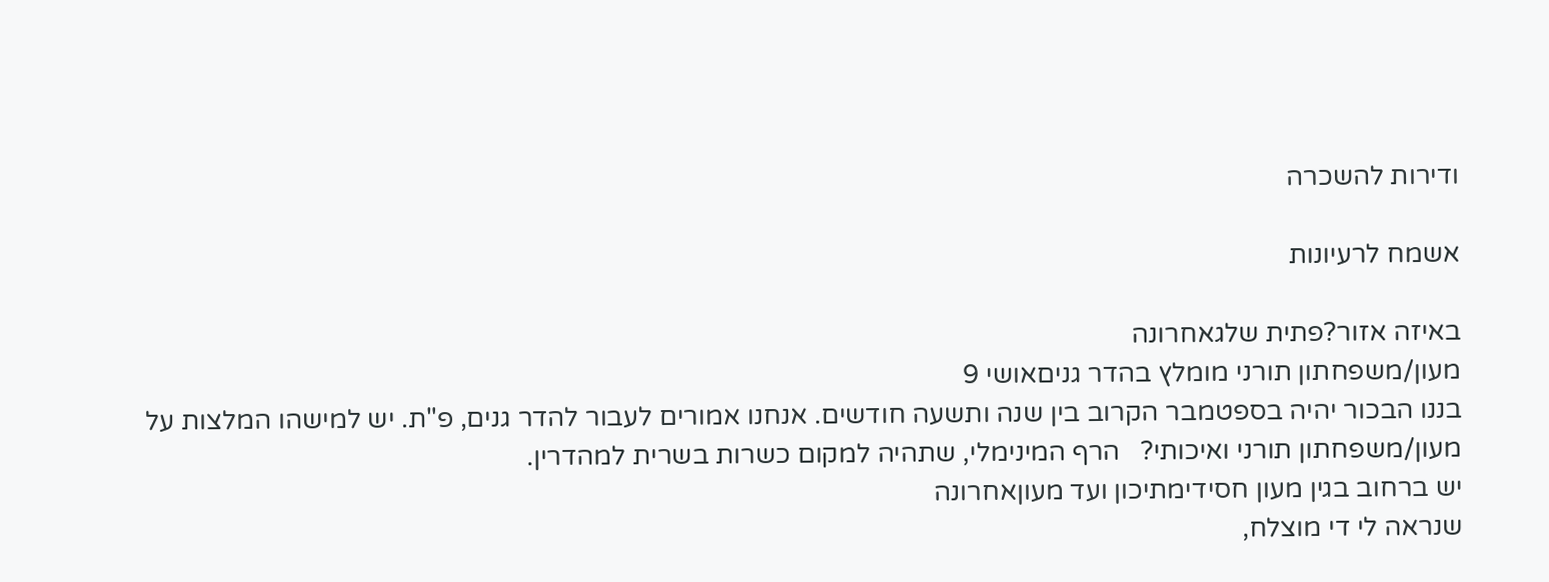ודירות להשכרה

אשמח לרעיונות

באיזה אזור?פתית שלגאחרונה
מעון/משפחתון תורני מומלץ בהדר גניםאושי 9
בננו הבכור יהיה בספטמבר הקרוב בין שנה ותשעה חודשים. אנחנו אמורים לעבור להדר גנים, פ"ת. יש למישהו המלצות על מעון/משפחתון תורני ואיכותי?   הרף המינימלי, שתהיה למקום כשרות בשרית למהדרין.
יש ברחוב בגין מעון חסידימתיכון ועד מעוןאחרונה
שנראה לי די מוצלח,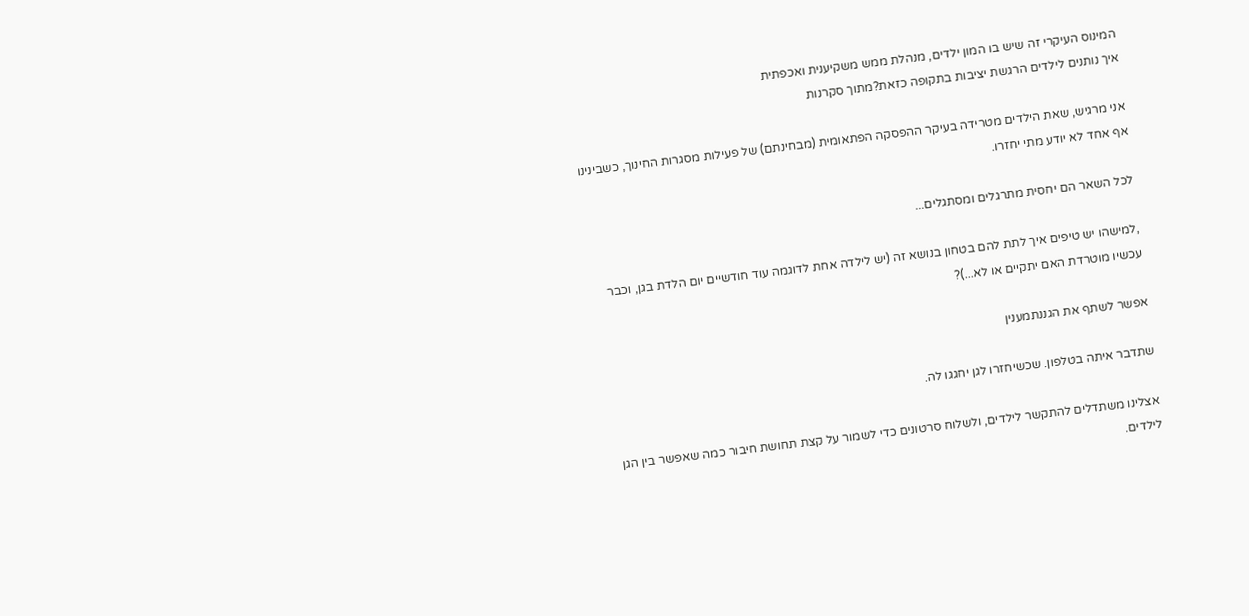המינוס העיקרי זה שיש בו המון ילדים, מנהלת ממש משקיענית ואכפתית
איך נותנים לילדים הרגשת יציבות בתקופה כזאת?מתוך סקרנות

אני מרגיש, שאת הילדים מטרידה בעיקר ההפסקה הפתאומית (מבחינתם) של פעילות מסגרות החינוך, כשבינינו אף אחד לא יודע מתי יחזרו.

לכל השאר הם יחסית מתרגלים ומסתגלים...

,למישהו יש טיפים איך לתת להם בטחון בנושא זה (יש לילדה אחת לדוגמה עוד חודשיים יום הלדת בגן, וכבר עכשיו מוטרדת האם יתקיים או לא...)?

אפשר לשתף את הגננתמענין

שתדבר איתה בטלפון. שכשיחזרו לגן יחגגו לה.

אצלינו משתדלים להתקשר לילדים, ולשלוח סרטונים כדי לשמור על קצת תחושת חיבור כמה שאפשר בין הגן לילדים.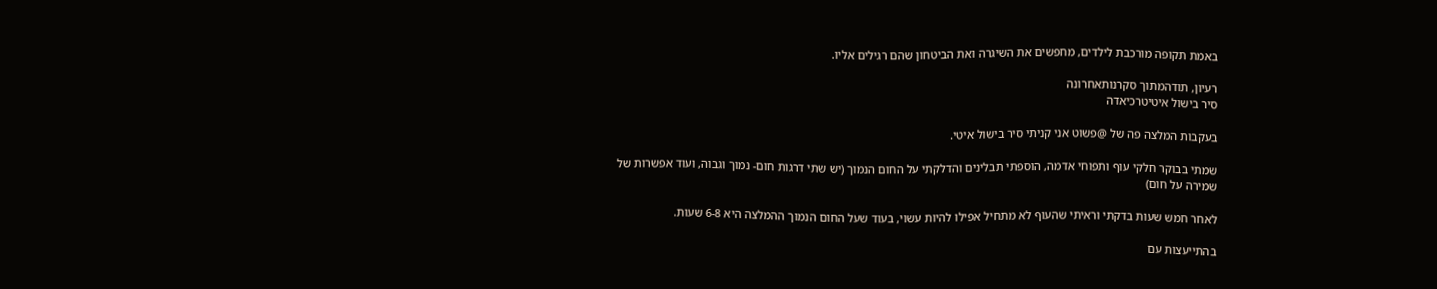באמת תקופה מורכבת לילדים, מחפשים את השיגרה ואת הביטחון שהם רגילים אליו.

רעיון, תודהמתוך סקרנותאחרונה
סיר בישול איטיטרכיאדה

בעקבות המלצה פה של @פשוט אני קניתי סיר בישול איטי.

שמתי בבוקר חלקי עוף ותפוחי אדמה, הוספתי תבלינים והדלקתי על החום הנמוך (יש שתי דרגות חום- נמוך וגבוה, ועוד אפשרות של שמירה על חום)

לאחר חמש שעות בדקתי וראיתי שהעוף לא מתחיל אפילו להיות עשוי, בעוד שעל החום הנמוך ההמלצה היא 6-8 שעות.

בהתייעצות עם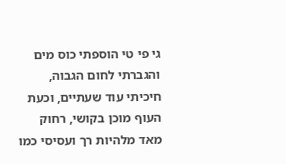גי פי טי הוספתי כוס מים והגברתי לחום הגבוה, חיכיתי עוד שעתיים, וכעת העוף מוכן בקושי, רחוק מאד מלהיות רך ועסיסי כמו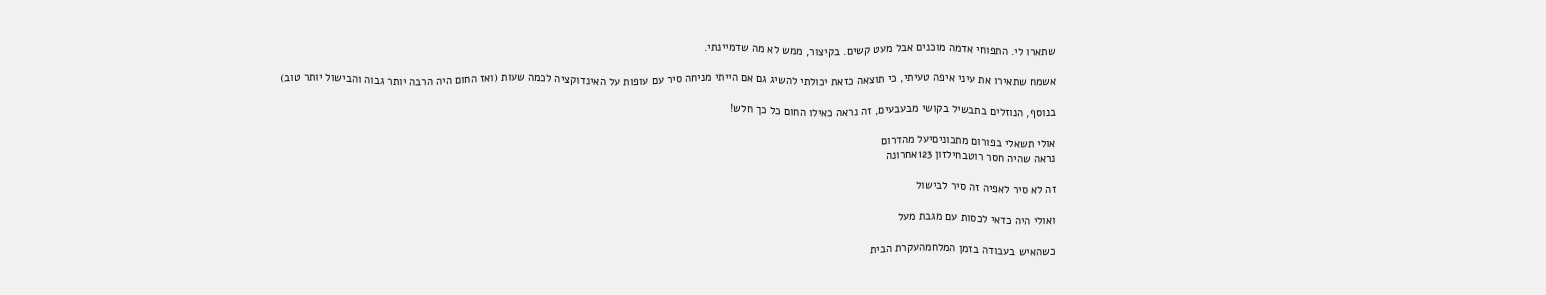שתארו לי. התפוחי אדמה מוכנים אבל מעט קשים. בקיצור, ממש לא מה שדמיינתי.

אשמח שתאירו את עיני איפה טעיתי, כי תוצאה כזאת יכולתי להשיג גם אם הייתי מניחה סיר עם עופות על האינדוקציה לכמה שעות (ואז החום היה הרבה יותר גבוה והבישול יותר טוב)

בנוסף, הנוזלים בתבשיל בקושי מבעבעים, זה נראה כאילו החום כל כך חלש!

אולי תשאלי בפורום מתכוניםיעל מהדרום
נראה שהיה חסר רוטבחילזון 123אחרונה

זה לא סיר לאפיה זה סיר לבישול

ואולי היה כדאי לכסות עם מגבת מעל

כשהאיש בעבודה בזמן המלחמהעקרת הבית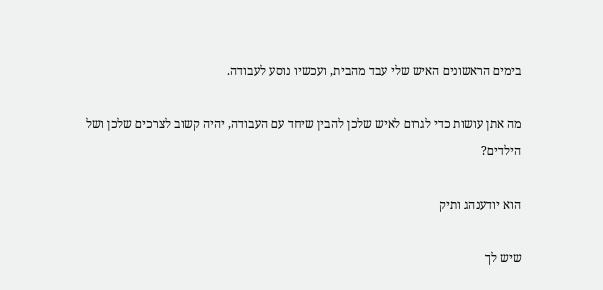בימים הראשונים האיש שלי עבד מהבית, ועכשיו נוסע לעבודה.

מה אתן עושות כדי לגרום לאיש שלכן להבין שיחד עם העבודה, יהיה קשוב לצרכים שלכן ושל הילדים?

הוא יודענהג ותיק

שיש לך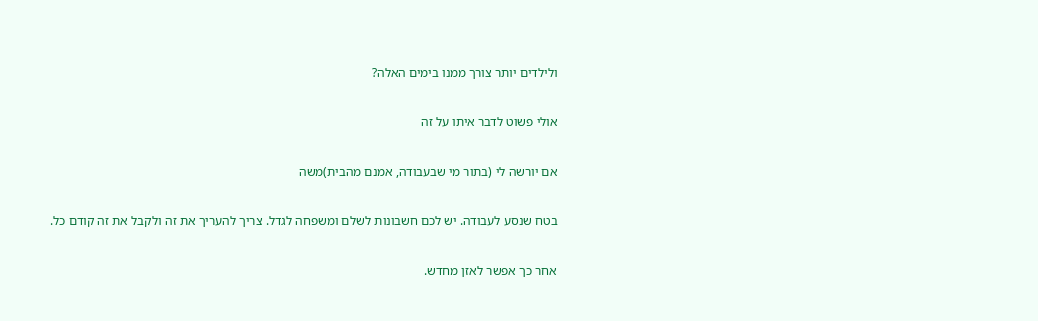ולילדים יותר צורך ממנו בימים האלה?

אולי פשוט לדבר איתו על זה

אם יורשה לי (בתור מי שבעבודה, אמנם מהבית)משה

בטח שנסע לעבודה. יש לכם חשבונות לשלם ומשפחה לגדל. צריך להעריך את זה ולקבל את זה קודם כל.

אחר כך אפשר לאזן מחדש.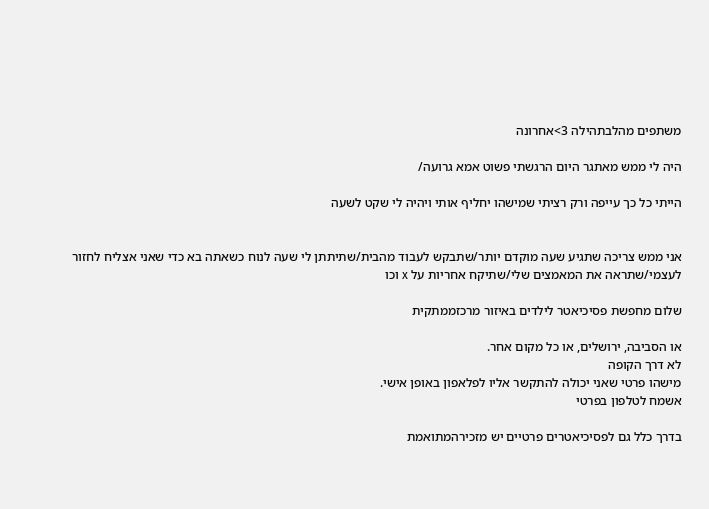משתפים מהלבתהילה 3>אחרונה

היה לי ממש מאתגר היום הרגשתי פשוט אמא גרועה/

הייתי כל כך עייפה ורק רציתי שמישהו יחליף אותי ויהיה לי שקט לשעה


אני ממש צריכה שתגיע שעה מוקדם יותר/שתבקש לעבוד מהבית/שתיתתן לי שעה לנוח כשאתה בא כדי שאני אצליח לחזור לעצמי/שתראה את המאמצים שלי/שתיקח אחריות על x וכו

שלום מחפשת פסיכיאטר לילדים באיזור מרכזממתקית

או הסביבה, ירושלים, או כל מקום אחר.
לא דרך הקופה
מישהו פרטי שאני יכולה להתקשר אליו לפלאפון באופן אישי.
אשמח לטלפון בפרטי

בדרך כלל גם לפסיכיאטרים פרטיים יש מזכירהמתואמת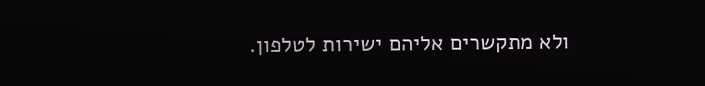ולא מתקשרים אליהם ישירות לטלפון.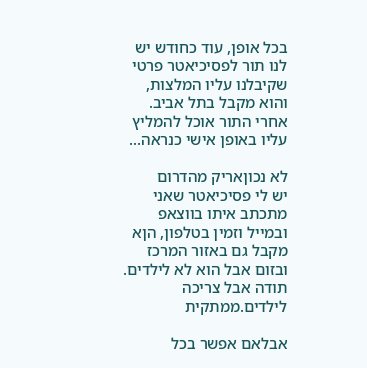בכל אופן, עוד כחודש יש לנו תור לפסיכיאטר פרטי שקיבלנו עליו המלצות, והוא מקבל בתל אביב. אחרי התור אוכל להמליץ עליו באופן אישי כנראה...

לא נכוןאריק מהדרום
יש לי פסיכיאטר שאני מתכתב איתו בווצאפ ובמייל וזמין בטלפון, הןא מקבל גם באזור המרכז ובזום אבל הוא לא לילדים.
תודה אבל צריכה לילדים.ממתקית

אבלאם אפשר בכל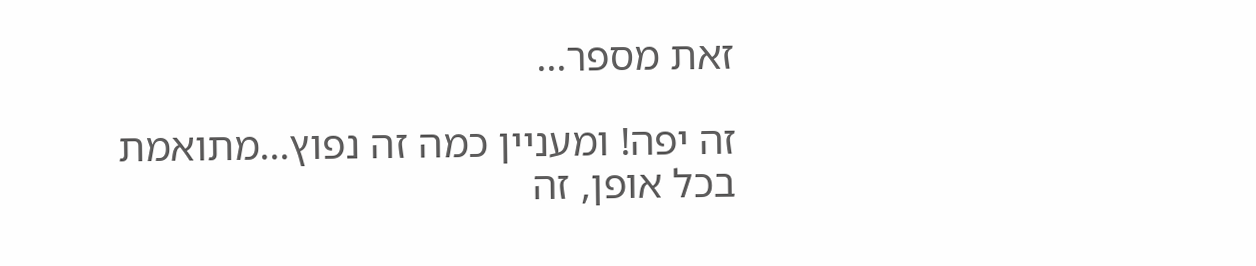זאת מספר...

זה יפה! ומעניין כמה זה נפוץ...מתואמת
בכל אופן, זה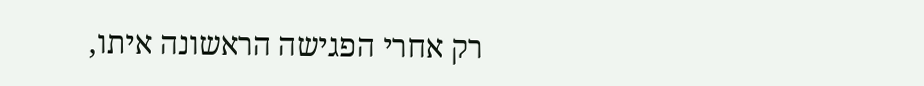רק אחרי הפגישה הראשונה איתו,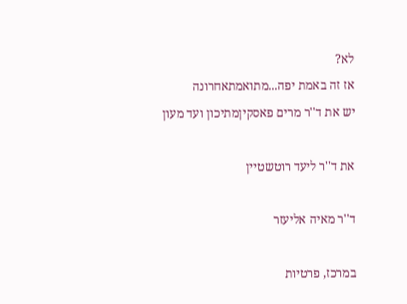לא?
אז זה באמת יפה...מתואמתאחרונה
יש את ד''ר מרים פאסקיןמתיכון ועד מעון

את ד''ר ליעד רוטשטיין

ד''ר מאיה אליעזר

במרכז, פרטיות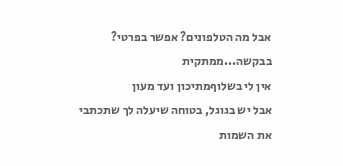אבל מה הטלפונים? אפשר בפרטי? בבקשה...ממתקית
אין לי בשלוףמתיכון ועד מעון
אבל יש בגוגל, בטוחה שיעלה לך שתכתבי את השמות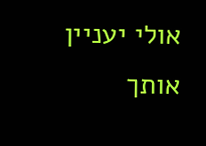אולי יעניין אותך